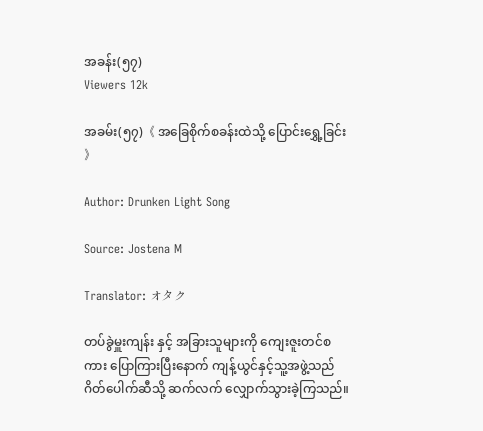အခန်း(၅၇)
Viewers 12k

အခမ်း(၅၇)《 အခြေစိုက်စခန်းထဲသို့ ပြောင်းရွှေ့ခြင်း 》

Author: Drunken Light Song

Source: Jostena M

Translator: オタク

တပ်ခွဲမှူးကျန်း နှင့် အခြားသူများကို ကျေးဇူးတင်စကား ပြောကြားပြီးနောက် ကျန့်ယွင်နှင့်သူ့အဖွဲ့သည်ဂိတ်ပေါက်ဆီသို့ ဆက်လက် လျှောက်သွားခဲ့ကြသည်။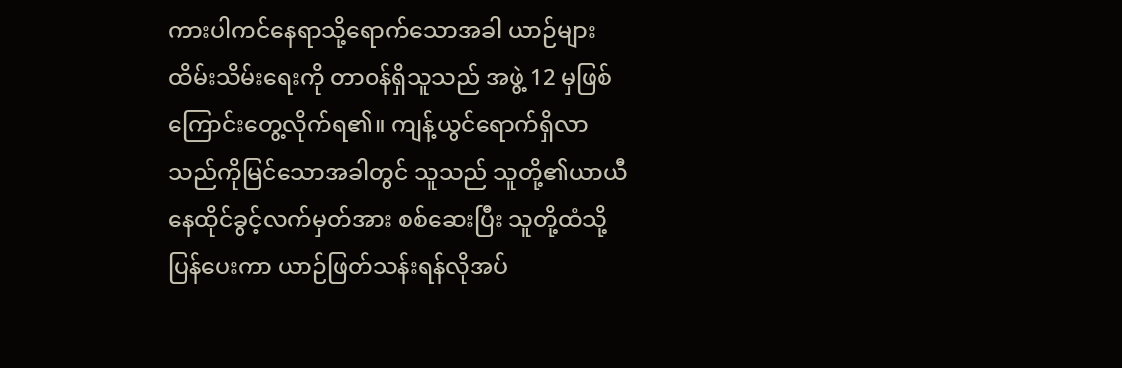ကားပါကင်နေရာသို့ရောက်သောအခါ ယာဉ်များထိမ်းသိမ်း‌ရေးကို တာ၀န်ရှိသူသည် အဖွဲ့ 12 မှဖြစ်ကြောင်းတွေ့လိုက်ရ၏။ ကျန့်ယွင်ရောက်ရှိလာသည်ကိုမြင်သောအခါတွင် သူသည် သူတို့၏ယာယီနေထိုင်ခွင့်လက်မှတ်အား စစ်ဆေးပြီး သူတို့ထံသို့ပြန်ပေးကာ ယာဉ်ဖြတ်သန်းရန်လိုအပ်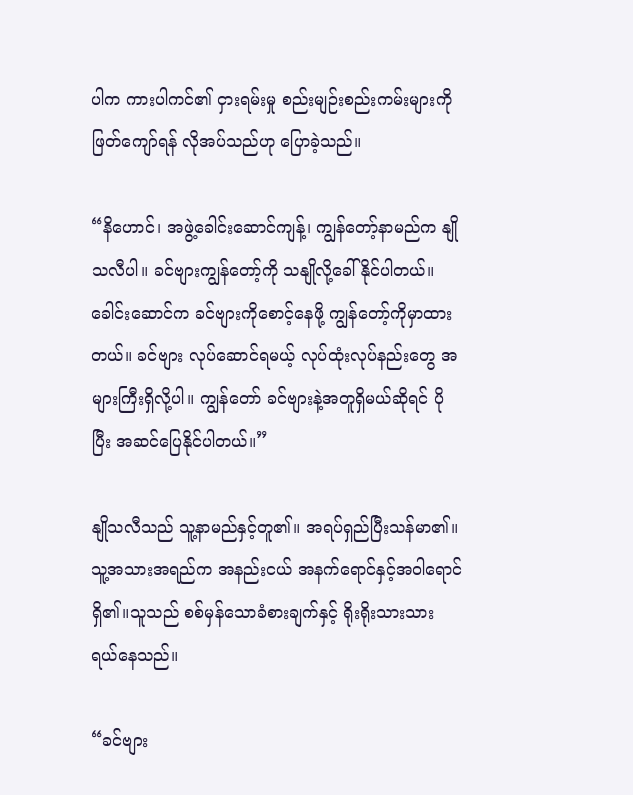ပါက ကားပါကင်၏ ငှားရမ်းမှု စည်းမျဉ်းစည်းကမ်းများကို ဖြတ်ကျော်ရန် လိုအပ်သည်ဟု ပြောခဲ့သည်။

“နိဟောင်၊ အဖွဲ့ခေါင်းဆောင်ကျန့်၊ ကျွန်တော့်နာမည်က နျိုသလီပါ။ ခင်‌ဗျားကျွန်တော့်ကို သနျိုလို့ခေါ်နိုင်ပါတယ်။ ခေါင်းဆောင်က ခင်‌ဗျားကိုစောင့်နေဖို့ ကျွန်တော့်ကိုမှာထားတယ်။ ခင်ဗျား လုပ်ဆောင်ရမယ့် လုပ်ထုံးလုပ်နည်းတွေ အများကြီးရှိလို့ပါ။ ကျွန်တော် ခင်ဗျားနဲ့အတူရှိမယ်ဆိုရင် ပိုပြီး အဆင်ပြေနိုင်ပါတယ်။”

နျိုသလီသည် သူ့နာမည်နှင့်တူ၏။ အရပ်ရှည်ပြီးသန်မာ၏။ သူ့အသားအရည်က အနည်းငယ် အနက်ရောင်နှင့်အဝါရောင်ရှိ၏။သူသည် စစ်မှန်သောခံစားချက်နှင့် ရိုးရိုးသားသား ရယ်နေသည်။

“ခင်ဗျား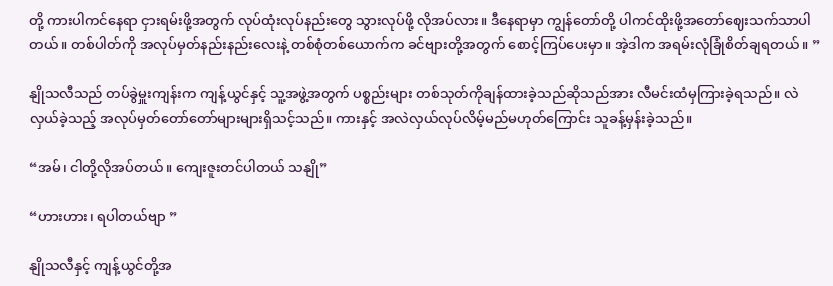တို့ ကားပါကင်နေရာ ငှားရမ်းဖို့အတွက် လုပ်ထုံးလုပ်နည်းတွေ သွားလုပ်ဖို့ လိုအပ်လား။ ဒီနေရာမှာ ကျွန်တော်တို့ ပါကင်ထိုးဖို့အတော်ဈေးသက်သာပါတယ်။ တစ်ပါတ်ကို အလုပ်မှတ်နည်းနည်းလေးနဲ့ တစ်စုံတစ်ယောက်က ခင်ဗျားတို့အတွက် စောင့်ကြပ်ပေးမှာ။ အဲ့ဒါက အရမ်းလုံခြုံစိတ်ချရတယ်။ ”

နျိုသလီသည် တပ်ခွဲမှူးကျန်းက ကျန့်ယွင်နှင့် သူ့အဖွဲ့အတွက် ပစ္စည်းများ တစ်သုတ်ကိုချန်ထားခဲ့‌သည်ဆိုသည်အား လီမင်းထံမှကြားခဲ့ရသည်။ လဲလှယ်ခဲ့သည့် အလုပ်မှတ်တော်တော်များများရှိသင့်သည်။ ကားနှင့် အလဲလှယ်လုပ်လိမ့်မည်မဟုတ်ကြောင်း သူခန့်မှန်းခဲ့သည်။

“အမ်၊ ငါတို့လိုအပ်တယ်။ ကျေးဇူးတင်ပါတယ် သနျို”

“ဟားဟား၊ ရပါတယ်‌‌ဗျာ ”

နျိုသလီနှင့် ကျန့်ယွင်တို့အ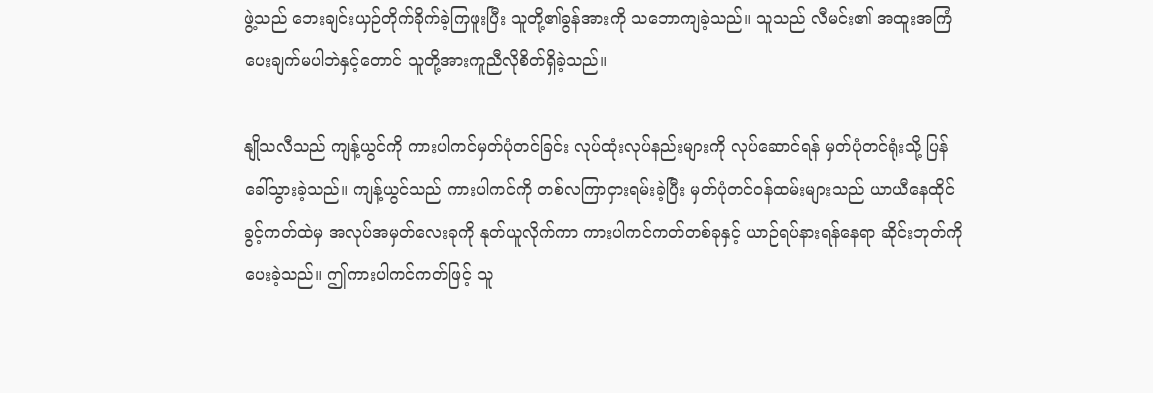ဖွဲ့သည် ဘေးချင်းယှဉ်တိုက်ခိုက်ခဲ့ကြဖူးပြီး သူတို့၏ခွန်အားကို သဘောကျခဲ့သည်။ သူသည် လီမင်း၏ အထူးအကြံပေးချက်မပါဘဲနှင့်တောင် သူတို့အားကူညီလိုစိတ်ရှိခဲ့သည်။

နျိုသလီသည် ကျန့်ယွင်ကို ကားပါကင်မှတ်ပုံတင်ခြင်း လုပ်ထုံးလုပ်နည်းများကို လုပ်ဆောင်ရန် မှတ်ပုံတင်ရုံးသို့ ပြန်ခေါ်သွားခဲ့သည်။ ကျန့်ယွင်သည် ကားပါကင်ကို တစ်လကြာငှားရမ်းခဲ့ပြီး မှတ်ပုံတင်ဝန်ထမ်းများသည် ယာယီနေထိုင်ခွင့်ကတ်ထဲမှ အလုပ်အမှတ်လေးခုကို နုတ်ယူလိုက်ကာ ကားပါကင်ကတ်တစ်ခုနှင့် ယာဉ်ရပ်နားရန်နေရာ ဆိုင်းဘုတ်ကို ပေးခဲ့သည်။ ဤကားပါကင်ကတ်ဖြင့် သူ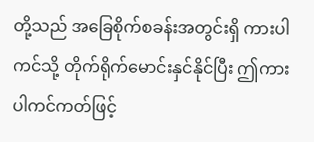တို့သည် အခြေစိုက်စခန်းအတွင်းရှိ ကားပါကင်သို့ တိုက်ရိုက်မောင်းနှင်နိုင်ပြီး ဤကားပါကင်ကတ်ဖြင့်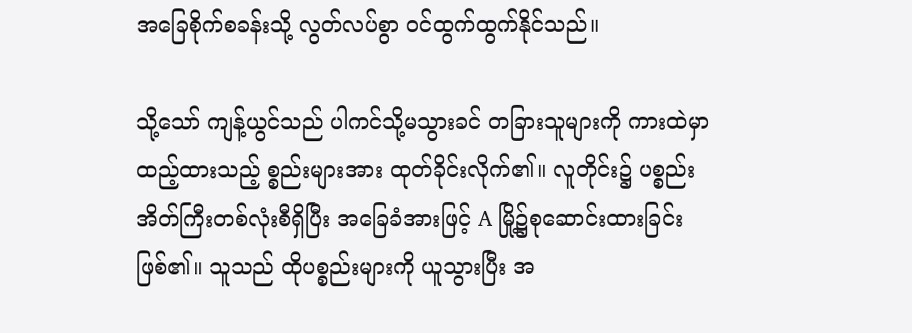အခြေစိုက်စခန်းသို့ လွတ်လပ်စွာ ဝင်ထွက်ထွက်နိုင်သည်။

သို့သော် ကျန့်ယွင်သည် ပါကင်သို့မသွားခင် တခြားသူများကို ကားထဲမှာထည့်ထားသည့် စ္စည်းများအား ထုတ်ခိုင်းလိုက်၏။ လူတိုင်း၌ ပစ္စည်းအိတ်ကြီးတစ်လုံးစီရှိပြီး အခြေခံအားဖြင့် A မြို့၌စုဆောင်းထားခြင်းဖြစ်၏။ သူသည် ထိုပစ္စည်းများကို ယူသွားပြီး အ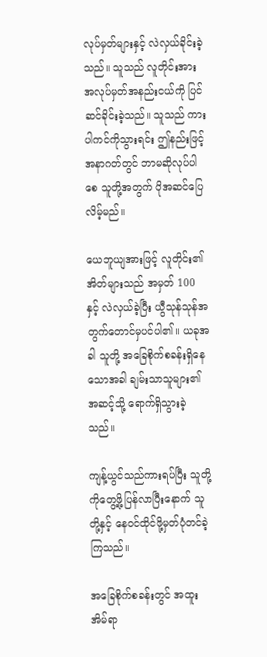လုပ်မှတ်များနှင့် လဲလှယ်ခိုင်းခဲ့သည်။ သူသည် လူတိုင်းအား အလုပ်မှတ်အနည်းငယ်ကို ပြင်ဆင်ခိုင်းခဲ့သည်။ သူသည် ကားပါကင်ကိုသွားရင်း ဤနည်းဖြင့် အနာဂတ်တွင် ဘာမဆိုလုပ်ပါစေ သူတို့အတွက် ပိုအဆင်ပြေလိမ့်မည်။

ယေဘူယျအားဖြင့် လူတိုင်း၏အိတ်များသည် အမှတ် 100 နှင့် လဲလှယ်ခဲ့ပြီး ယွီသုန်သုန်အတွက်တောင်မှပင်ပါ၏။ ယခုအခါ သူတို့ အခြေစိုက်စခန်းရှိနေသောအခါ ချမ်းသာသူများ၏ အဆင့်သို့ ရောက်ရှိသွားခဲ့သည်။

ကျန့်ယွင်သည်ကားရပ်ပြီး သူတို့ကိုတွေ့ဖို့ပြန်လာပြီးနောက် သူတို့နှင့် နေဝင်ထိုင်ဖို့မှတ်ပုံတင်ခဲ့ကြသည်။

အခြေစိုက်စခန်းတွင် အထူးအိမ်ရာ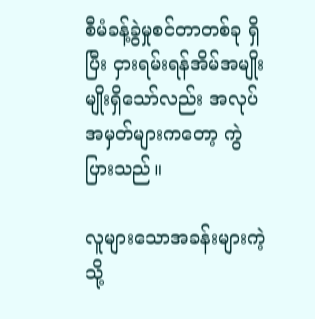စီမံခန့်ခွဲမှုစင်တာတစ်ခု ရှိပြီး ငှားရမ်းရန်အိမ်အမျိုးမျိုးရှိသော်လည်း အလုပ်အမှတ်များကတော့ ကွဲပြားသည်။

လူများသောအခန်းများကဲ့သို့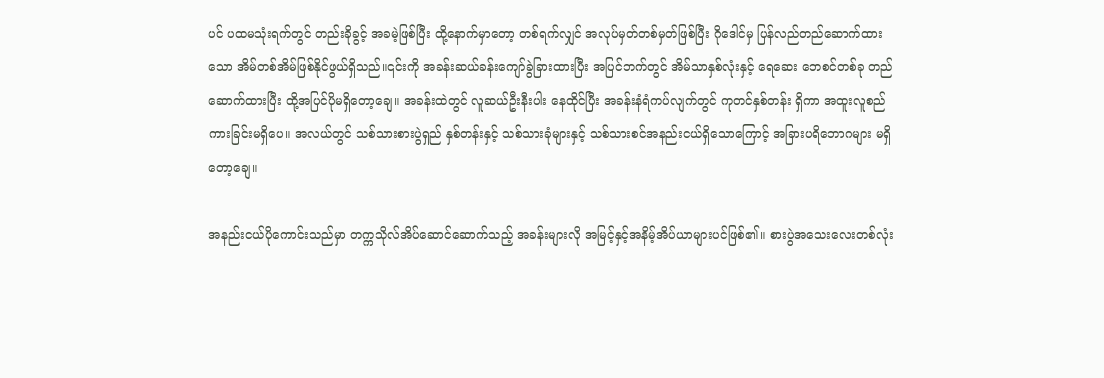ပင် ပထမသုံးရက်တွင် တည်းခိုခွင့် အခမဲ့ဖြစ်ပြီး ထို့နောက်မှာတော့ တစ်ရက်လျှင် အလုပ်မှတ်တစ်မှတ်ဖြစ်ပြီး ဂိုဒေါင်မှ ပြန်လည်တည်ဆောက်ထားသော အိမ်တစ်အိမ်ဖြစ်နိုင်ဖွယ်ရှိသည်။၎င်းကို အခန်းဆယ်ခန်းကျော်ခွဲခြားထားပြီး အပြင်ဘက်တွင် အိမ်သာနှစ်လုံးနှင့် ရေဆေး‌‌ ဘေစင်တစ်ခု တည်ဆောက်ထားပြီး ထို့အပြင်ပိုမရှိတော့ချေ။ အခန်းထဲတွင် လူဆယ်ဦးနီးပါး နေထိုင်ပြီး အခန်းနံရံကပ်လျက်တွင် ကုတင်နှစ်တန်း ရှိကာ အထူးလူစည်ကားခြင်းမရှိပေ။ အလယ်တွင် သစ်သားစားပွဲရှည် နှစ်တန်းနှင့် သစ်သားခုံများနှင့် သစ်သားစင်အနည်းငယ်ရှိသောကြောင့် အခြားပရိဘောဂများ မရှိတော့ချေ။

အနည်းငယ်ပိုကောင်းသည်မှာ တက္ကသိုလ်အိပ်ဆောင်ဆောက်သည့် အခန်းများလို အမြင့်နှင့်အနိမ့်အိပ်ယာများပင်ဖြစ်၏။ စားပွဲအသေးလေးတစ်လုံး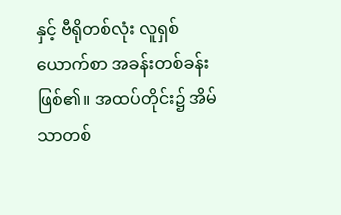နှင့် ဗီရိုတစ်လုံး လူရှစ်ယောက်စာ အခန်းတစ်ခန်းဖြစ်၏။ အထပ်တိုင်း၌ အိမ်သာတစ်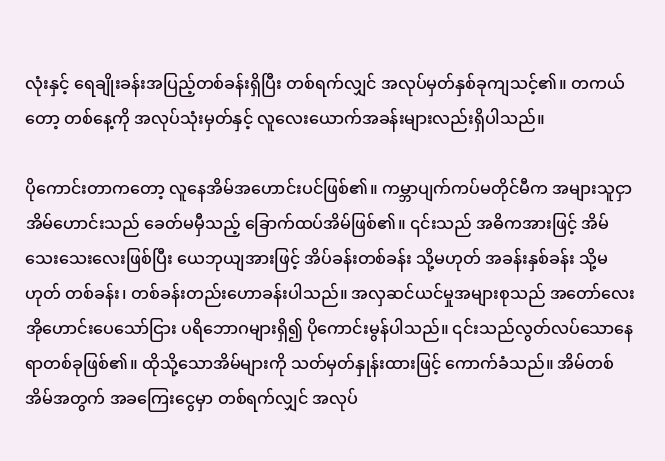လုံးနှင့် ရေချိုးခန်းအပြည့်တစ်ခန်းရှိပြီး တစ်ရက်လျှင် အလုပ်မှတ်နှစ်ခုကျသင့်၏။ တကယ်တော့ တစ်နေ့ကို အလုပ်သုံးမှတ်နှင့် လူလေးယောက်အခန်းများလည်းရှိပါသည်။

ပိုကောင်းတာကတော့ လူနေအိမ်အဟောင်းပင်ဖြစ်၏။ ကမ္ဘာပျက်ကပ်မတိုင်မီက အများသူငှာအိမ်ဟောင်းသည် ခေတ်မမှီသည့် ခြောက်ထပ်အိမ်ဖြစ်၏။ ၎င်းသည် အဓိကအားဖြင့် အိမ်သေးသေးလေးဖြစ်ပြီး ယေဘုယျအားဖြင့် အိပ်ခန်းတစ်ခန်း သို့မဟုတ် အခန်းနှစ်ခန်း သို့မဟုတ် တစ်ခန်း၊ တစ်ခန်းတည်းဟောခန်းပါသည်။ အလှဆင်ယင်မှုအများစုသည် အတော်လေးအိုဟောင်းပေသော်ငြား ပရိဘောဂများရှိ၍ ပိုကောင်းမွန်ပါသည်။ ၎င်းသည်လွတ်လပ်သောနေရာတစ်ခုဖြစ်၏။ ထိုသို့သောအိမ်များကို သတ်မှတ်နှုန်းထားဖြင့် ကောက်ခံသည်။ အိမ်တစ်အိမ်အတွက် အခကြေးငွေမှာ တစ်ရက်လျှင် အလုပ်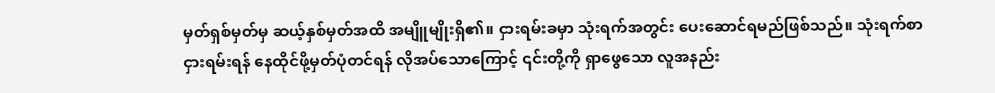မှတ်ရှစ်မှတ်မှ ဆယ့်နှစ်မှတ်အထိ အမျိူမျိုးရှိ၏။ ငှားရမ်းခမှာ သုံးရက်အတွင်း ပေးဆောင်ရမည်ဖြစ်သည်။ သုံးရက်စာငှားရမ်းရန် ‌နေထိုင်ဖို့မှတ်ပုံတင်ရန် လိုအပ်သောကြောင့် ၎င်းတို့ကို ရှာဖွေသော လူအနည်း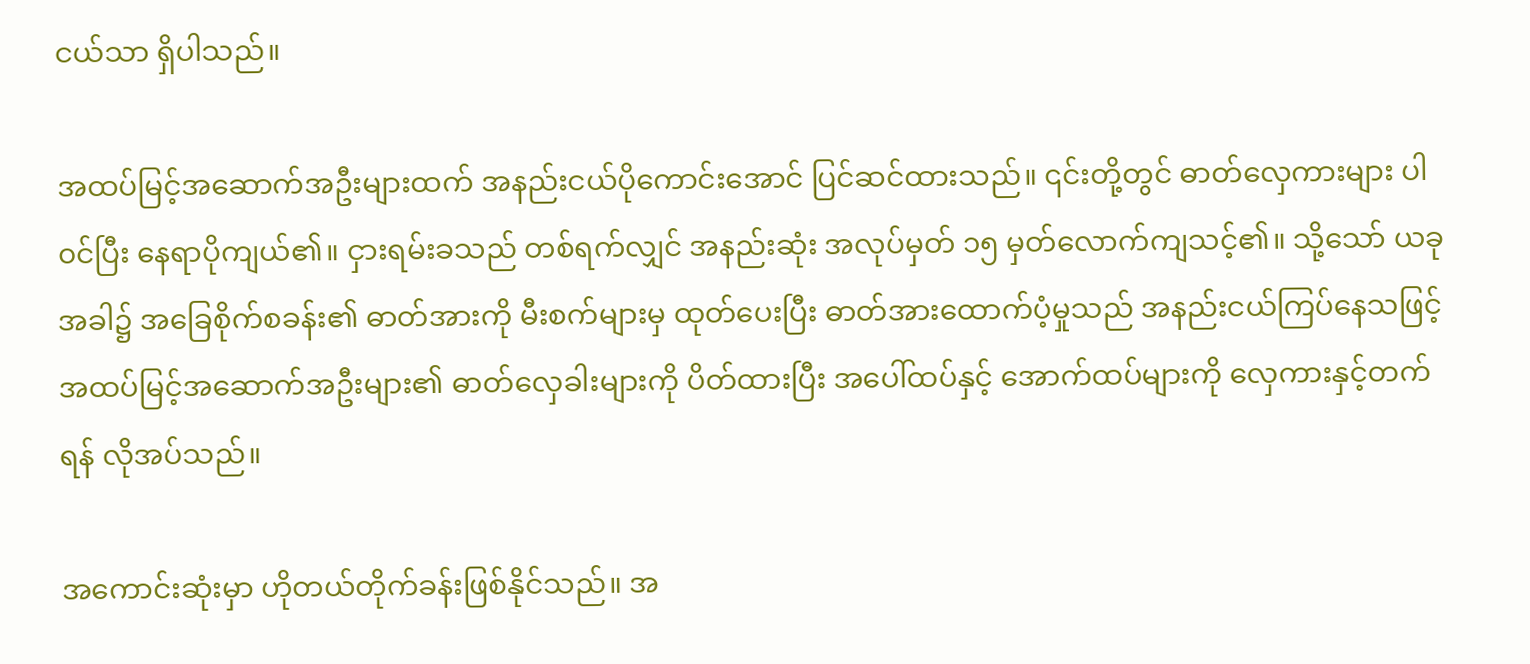ငယ်သာ ရှိပါသည်။

အထပ်မြင့်အဆောက်အဦးများထက် အနည်းငယ်ပိုကောင်းအောင် ပြင်ဆင်ထားသည်။ ၎င်းတို့တွင် ဓာတ်လှေကားများ ပါ၀င်ပြီး နေရာပိုကျယ်၏။ ငှားရမ်းခသည် တစ်ရက်လျှင် အနည်းဆုံး အလုပ်မှတ် ၁၅ မှတ်လောက်ကျသင့်၏။ သို့သော် ယခုအခါ၌ အခြေစိုက်စခန်း၏ ဓာတ်အားကို မီးစက်များမှ ထုတ်ပေးပြီး ဓာတ်အားထောက်ပံ့မှုသည် အနည်းငယ်ကြပ်နေသဖြင့် အထပ်မြင့်အဆောက်အဦးများ၏ ဓာတ်လှေခါးများကို ပိတ်ထားပြီး အပေါ်ထပ်နှင့် အောက်ထပ်များကို လှေကားနှင့်တက်ရန် လိုအပ်သည်။

အကောင်းဆုံးမှာ ဟိုတယ်တိုက်ခန်းဖြစ်နိုင်သည်။ အ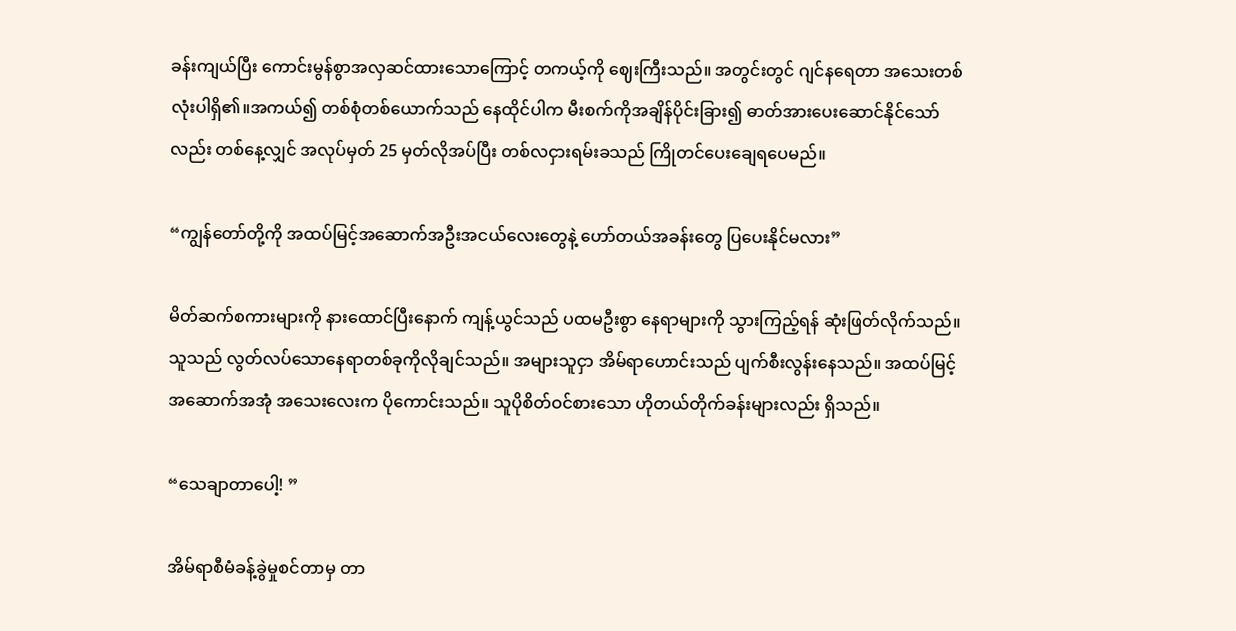ခန်းကျယ်ပြီး ကောင်းမွန်စွာအလှဆင်ထားသောကြောင့် တကယ့်ကို ဈေးကြီးသည်။ အတွင်းတွင် ဂျင်နရေတာ အသေးတစ်လုံးပါရှိ၏။အကယ်၍ တစ်စုံတစ်ယောက်သည် နေထိုင်ပါက မီးစက်ကိုအချိန်ပိုင်းခြား၍ ဓာတ်အားပေးဆောင်နိုင်သော်လည်း တစ်နေ့လျှင် အလုပ်မှတ် 25 မှတ်လိုအပ်ပြီး တစ်လငှားရမ်းခသည် ကြိုတင်ပေးချေရပေမည်။

“ကျွန်တော်တို့ကို အထပ်မြင့်အဆောက်အဦးအငယ်လေးတွေနဲ့ ဟော်တယ်အခန်းတွေ ပြပေးနိုင်မလား”

မိတ်ဆက်စကားများကို နားထောင်ပြီးနောက် ကျန့်ယွင်သည် ပထမဦးစွာ နေရာများကို သွားကြည့်ရန် ဆုံးဖြတ်လိုက်သည်။ သူသည် လွတ်လပ်သောနေရာတစ်ခုကိုလိုချင်သည်။ အများသူငှာ အိမ်ရာဟောင်းသည် ပျက်စီးလွန်းနေသည်။ အထပ်မြင့် အဆောက်အအုံ အသေးလေးက ပိုကောင်းသည်။ သူပိုစိတ်ဝင်စားသော ဟိုတယ်တိုက်ခန်းများလည်း ရှိသည်။

“သေချာတာပေါ့! ”

အိမ်ရာစီမံခန့်ခွဲမှုစင်တာမှ တာ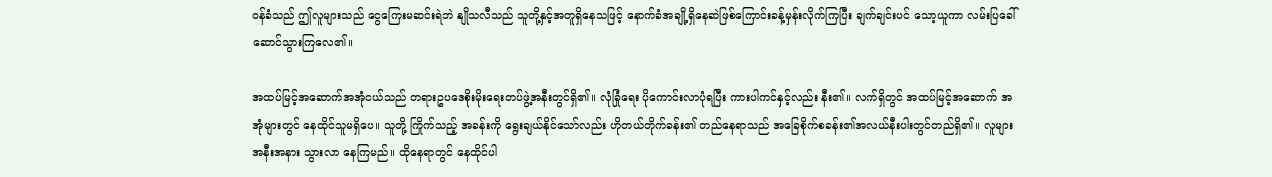၀န်ခံသည် ဤလူများသည် ငွေကြေးမဆင်းရဲဘဲ နျိုသလီသည် သူတို့နှင့်အတူရှိနေသဖြင့် နောက်ခံအချို့ရှိနေဆဲဖြစ်ကြောင်းခန့်မှန်းလိုက်ကြပြီး ချက်ချင်းပင် သော့ယူကာ လမ်းပြခေါ်ဆောင်သွားကြလေ၏။

အထပ်မြင့်အဆောက်အအုံငယ်သည် တရားဥပဒေစိုးမိုးရေးတပ်ဖွဲ့အနီးတွင်ရှိ၏။ လုံခြုံရေး ပိုကောင်းလာပုံရပြီး ကားပါကင်နှင့်လည်း နီး၏။ လက်ရှိတွင် အထပ်မြင့်အဆောက် အအုံများတွင် နေထိုင်သူမရှိပေ။ သူတို့ ကြိုက်သည့် အခန်းကို ရွေးချယ်နိုင်သော်လည်း ဟိုတယ်တိုက်ခန်း၏ တည်နေရာသည် အခြေစိုက်စခန်း၏အလယ်နီးပါးတွင်တည်ရှိ၏။ လူများ အနီးအနား သွားလာ‌ နေကြမည်။ ထို‌နေရာတွင် နေထိုင်ပါ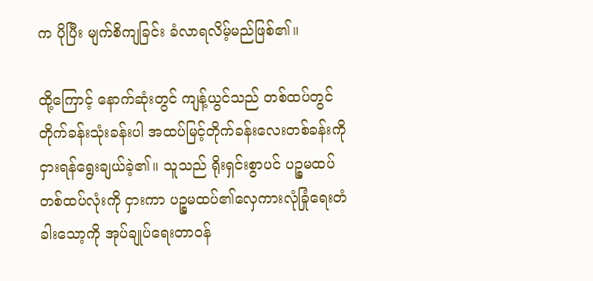က ပိုပြီး မျက်စိကျခြင်း ခံလာရလိမ့်မည်ဖြစ်၏။

ထို့ကြောင့် နောက်ဆုံးတွင် ကျန့်ယွင်သည် တစ်ထပ်တွင်တိုက်ခန်းသုံးခန်းပါ အထပ်မြင့်တိုက်ခန်းလေးတစ်ခန်းကို ငှားရန်ရွေးချယ်ခဲ့၏။ သူသည် ရိုးရှင်းစွာပင် ပဉ္စမထပ်တစ်ထပ်လုံးကို ငှားကာ ပဉ္စမထပ်၏လှေကားလုံခြုံရေးတံခါးသော့ကို အုပ်ချုပ်ရေးတာ၀န်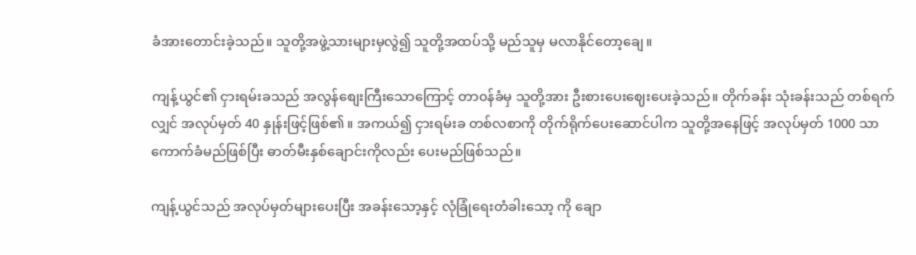ခံအားတောင်းခဲ့သည်။ သူတို့အဖွဲ့သားများမှလွဲ၍ သူတို့အထပ်သို့ မည်သူမှ မလာနိုင်တော့ချေ။

ကျန့်ယွင်၏ ငှားရမ်းခသည် အလွန်စျေးကြီးသောကြောင့် တာ၀န်ခံမှ သူတို့အား ဦးစားပေးဈေးပေးခဲ့သည်။ တိုက်ခန်း သုံးခန်းသည် တစ်ရက်လျှင် အလုပ်မှတ် 40 နှုန်းဖြင့်ဖြစ်၏။ အကယ်၍ ငှားရမ်းခ တစ်လစာကို တိုက်ရိုက်ပေးဆောင်ပါက သူတို့အနေဖြင့် အလုပ်မှတ် 1000 သာ ကောက်ခံမည်ဖြစ်ပြီး ဓာတ်မီးနှစ်ချောင်းကိုလည်း ပေးမည်ဖြစ်သည်။

ကျန့်ယွင်သည် အလုပ်မှတ်များပေးပြီး အခန်းသော့နှင့် လုံခြုံရေးတံခါး‌သော့ ကို ချော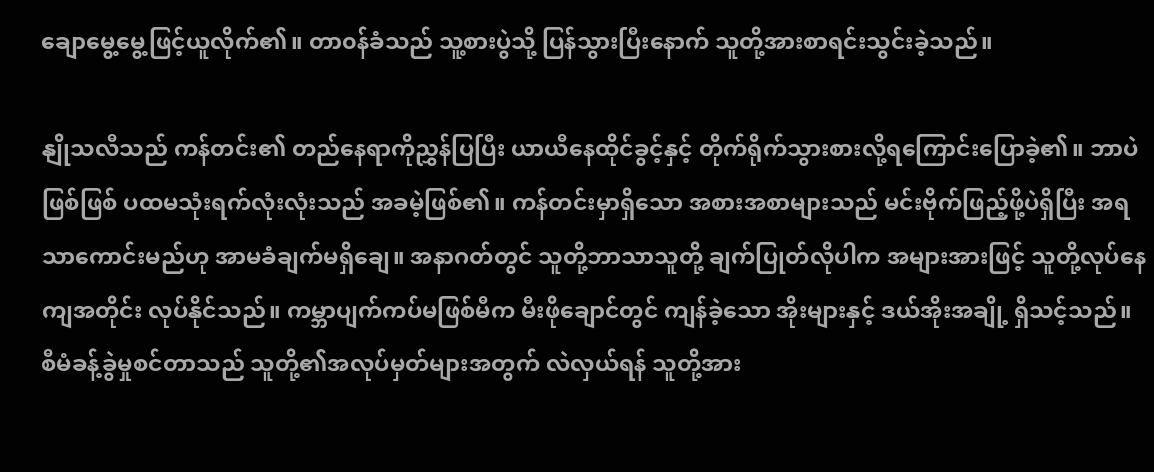ချောမွေ့မွေ့ဖြင့်ယူလိုက်၏။ တာ၀န်ခံသည် သူ့စားပွဲသို့ ပြန်သွားပြီးနောက် သူတို့အားစာရင်းသွင်းခဲ့သည်။

နျိုသလီသည် ကန်တင်း၏ တည်နေရာကိုညွှန်ပြပြီး ယာယီနေထိုင်ခွင့်နှင့် တိုက်ရိုက်သွားစားလို့ရကြောင်းပြောခဲ့၏။ ဘာပဲဖြစ်ဖြစ် ပထမသုံးရက်လုံးလုံးသည် အခမဲ့ဖြစ်၏။ ကန်တင်းမှာရှိသော အစားအစာများသည် မင်း‌ဗိုက်ဖြည့်ဖို့ပဲရှိပြီး အရသာကောင်းမည်ဟု အာမခံချက်မရှိချေ။ အနာဂတ်တွင် သူတို့ဘာသာသူတို့ ချက်ပြုတ်လိုပါက အများအားဖြင့် သူတို့လုပ်နေကျအတိုင်း လုပ်နိုင်သည်။ ကမ္ဘာပျက်ကပ်မဖြစ်မီက မီးဖိုချောင်တွင် ကျန်ခဲ့သော အိုးများနှင့် ဒယ်အိုးအချို့ ရှိသင့်သည်။ စီမံခန့်ခွဲမှုစင်တာသည် သူတို့၏အလုပ်မှတ်များအတွက် လဲလှယ်ရန် သူတို့အား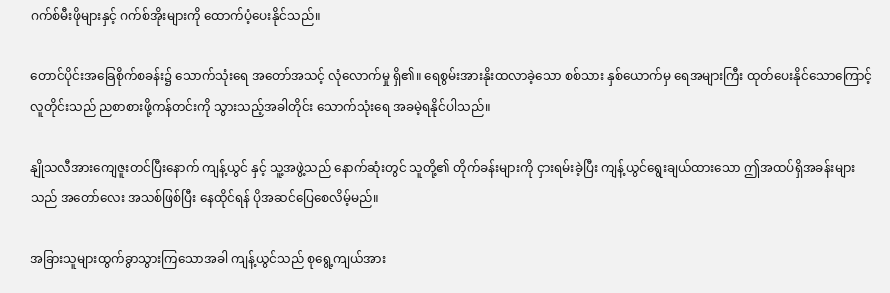ဂက်စ်မီးဖိုများနှင့် ဂက်စ်အိုးများကို ထောက်ပံ့ပေးနိုင်သည်။

တောင်ပိုင်းအခြေစိုက်စခန်း၌ သောက်သုံးရေ အတော်အသင့် လုံလောက်မှု ရှိ၏။ ရေစွမ်းအားနိုးထလာခဲ့‌သော စစ်သား နှစ်ယောက်မှ ရေအများကြီး ထုတ်ပေးနိုင်သောကြောင့် လူတိုင်းသည် ညစာစားဖို့ကန်တင်းကို သွားသည့်အခါတိုင်း သောက်သုံးရေ အခမဲ့ရနိုင်ပါသည်။

နျိုသလီအားကျေဇူးတင်ပြီးနောက် ကျန့်ယွင် နှင့် သူ့အဖွဲ့သည် နောက်ဆုံးတွင် သူတို့၏ တိုက်ခန်းများကို ငှားရမ်းခဲ့ပြီး ကျန့်ယွင်ရွေးချယ်ထားသော ဤအထပ်ရှိအခန်းများသည် အတော်လေး အသစ်ဖြစ်ပြီး နေထိုင်ရန် ပိုအဆင်ပြေစေလိမ့်မည်။

အခြားသူများထွက်ခွာသွားကြသောအခါ ကျန့်ယွင်သည် စုရွေ့ကျယ်အား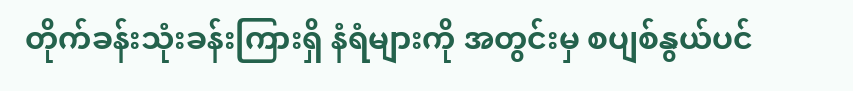တိုက်ခန်းသုံးခန်းကြားရှိ နံရံများကို အတွင်းမှ စပျစ်နွယ်ပင်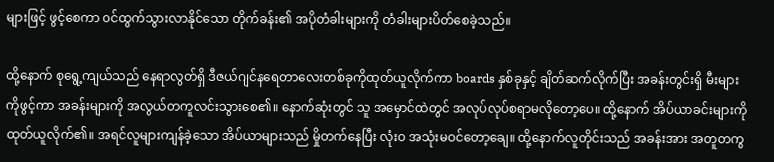များဖြင့် ဖွင့်စေကာ ၀င်ထွက်သွားလာနိုင်သော တိုက်ခန်း၏ အပိုတံခါးများကို တံခါးများပိတ်စေခဲ့သည်။

ထို့နောက် စုရွေ့ကျယ်သည် နေရာလွတ်ရှိ ဒီဇယ်ဂျင်နရေတာလေးတစ်ခုကိုထုတ်ယူလိုက်ကာ boards နှစ်ခုနှင့် ချိတ်ဆက်လိုက်ပြီး အခန်းတွင်းရှိ မီးများကိုဖွင့်ကာ အခန်းများကို အလွယ်တကူလင်းသွားစေ၏။ နောက်ဆုံးတွင် သူ အမှောင်ထဲတွင် အလုပ်လုပ်စရာမလိုတော့ပေ။ ထို့နောက် အိပ်ယာခင်းများကို ထုတ်ယူလိုက်၏။ အရင်လူများကျန်ခဲ့သော အိပ်ယာများသည် မှိုတက်နေပြီး လုံးဝ အသုံးမဝင်တော့ချေ။ ထို့နောက်လူတိုင်းသည် အခန်းအား အတူတကွ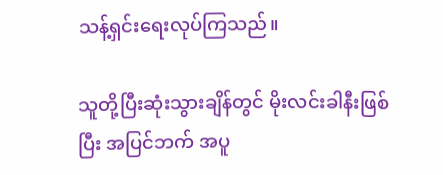သန့်ရှင်းရေးလုပ်ကြသည်။

သူတို့ပြီးဆုံးသွားချိန်တွင် မိုးလင်းခါနီးဖြစ်ပြီး အပြင်ဘက် အပူ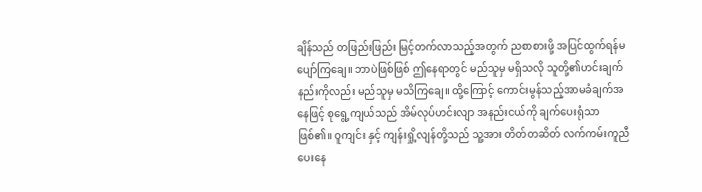ချိန်သည် တဖြည်းဖြည်း မြင့်တက်လာသည့်အတွက် ညစာစားဖို့ အပြင်ထွက်ရန်မပျော်ကြချေ။ ဘာပဲဖြစ်ဖြစ် ဤနေရာတွင် မည်သူမှ မရှိသလို သူတို့၏ဟင်းချက်နည်းကိုလည်း မည်သူမှ မသိကြချေ။ ထို့ကြောင့် ကောင်းမွန်သည့်အာမခံချက်အနေဖြင့် စုရွေ့ကျယ်သည် အိမ်လုပ်ဟင်းလျာ အနည်းငယ်ကို ချက်ပေးရုံသာဖြစ်၏။ ဝူကျင်း နှင့် ကျန်းရှို့လျန်တို့သည် သူ့အား တိတ်တဆိတ် လက်ကမ်းကူညီပေးနေ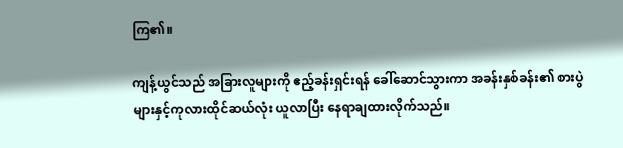ကြ၏။

ကျန့်ယွင်သည် အခြားလူများကို ဧည့်ခန်းရှင်းရန် ခေါ်ဆောင်သွားကာ အခန်းနှစ်ခန်း၏ စားပွဲများနှင့်ကုလားထိုင်ဆယ်လုံး ယူလာပြီး နေရာချထားလိုက်သည်။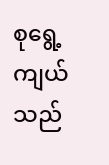စုရွေ့ကျယ်သည်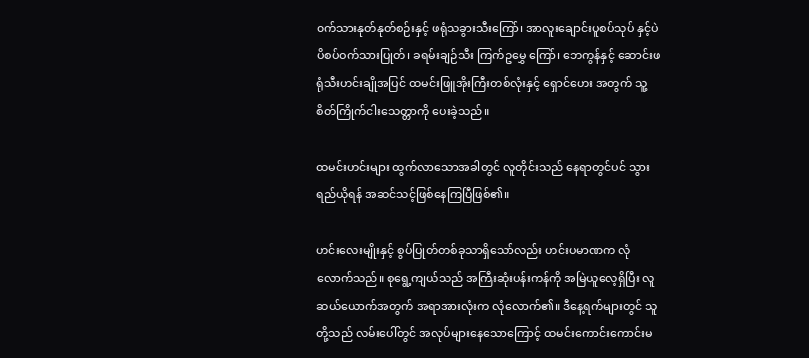၀က်သားနုတ်နုတ်စဉ်းနှင့် ဖရုံသခွားသီးကြော်၊ အာလူးချောင်းပူစပ်သုပ် နှင့်ပဲပိစပ်ဝက်သားပြုတ်၊ ခရမ်းချဉ်သီး ကြက်ဥမွှေ ကြော်၊ ဘေကွန်နှင့် ဆောင်းဖရုံသီးဟင်းချိုအပြင် ထမင်းဖြူအိုးကြီးတစ်လုံးနှင့် ရှောင်ဟေး အတွက် သူ့စိတ်ကြိုက်ငါးသေတ္တာကို ပေးခဲ့သည်။

ထမင်းဟင်းများ ထွက်လာသောအခါတွင် လူတိုင်းသည် နေရာတွင်ပင် သွားရည်ယိုရန် အဆင်သင့်ဖြစ်နေကြပြီဖြစ်၏။

ဟင်းလေးမျိုးနှင့် စွပ်ပြုတ်တစ်ခုသာရှိသော်လည်း ဟင်းပမာဏက လုံလောက်သည်။ စုရွေ့ကျယ်သည် အကြီးဆုံးပန်းကန်ကို အမြဲယူလေ့ရှိပြီး လူဆယ်ယောက်အတွက် အရာအားလုံးက လုံလောက်၏။ ဒီနေ့ရက်များတွင် သူတို့သည် လမ်းပေါ်တွင် အလုပ်များနေသောကြောင့် ထမင်းကောင်းကောင်းမ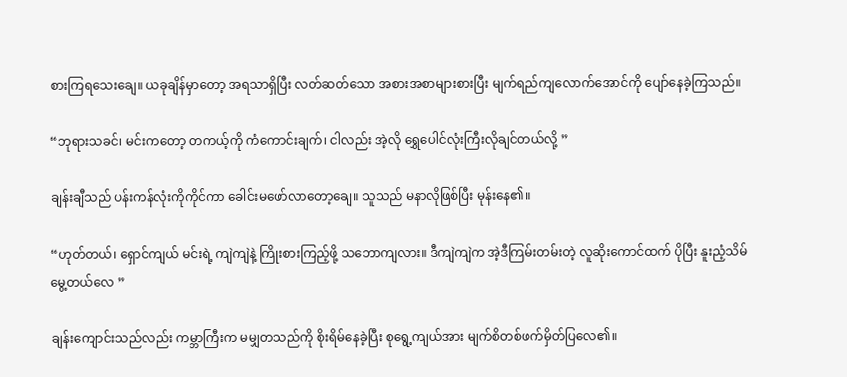စားကြရသေးချေ။ ယခုချိန်မှာတော့ အရသာရှိပြီး လတ်ဆတ်သော အစားအစာများစားပြီး မျက်ရည်ကျလောက်အောင်ကို ပျော်နေခဲ့ကြသည်။

“ဘုရားသခင်၊ မင်းကတော့ တကယ့်ကို ကံကောင်းချက်၊ ငါလည်း အဲ့လို ရွှေပေါင်လုံးကြီးလိုချင်တယ်လို့ ”

ချန်းချီသည် ပန်းကန်လုံးကိုကိုင်ကာ ခေါင်းမဖော်လာတော့ချေ။ သူသည် မနာလိုဖြစ်ပြီး မုန်းနေ၏။

“ဟုတ်တယ်၊ ရှောင်ကျယ် မင်းရဲ့ ကျဲကျဲနဲ့ ကြိုးစားကြည့်ဖို့ သဘောကျလား။ ဒီကျဲကျဲက အဲ့ဒီကြမ်းတမ်းတဲ့ လူဆိုးကောင်ထက် ပိုပြီး နူးညံ့သိမ်မွေ့တယ်လေ ”

ချန်းကျောင်းသည်လည်း ကမ္ဘာကြီးက မမျှတသည်ကို စိုးရိမ်နေခဲ့ပြီး စုရွေ့ကျယ်အား မျက်စိတစ်ဖက်မှိတ်ပြလေ၏။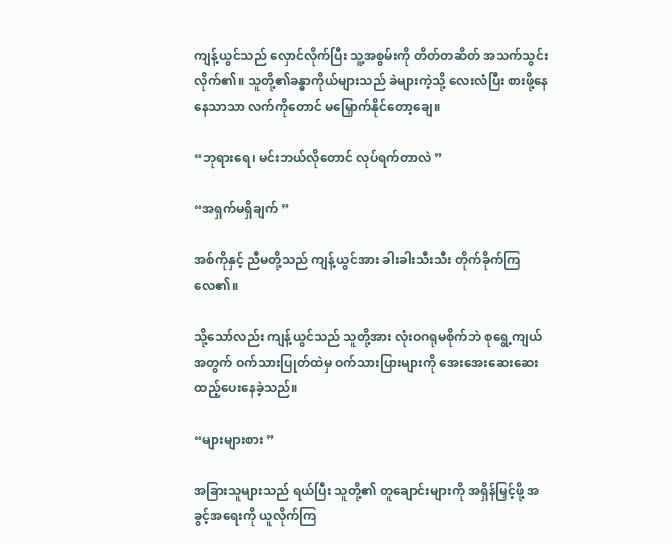ကျန့်ယွင်သည် လှောင်လိုက်ပြီး သူ့အစွမ်းကို တိတ်တဆိတ် အသက်သွင်းလိုက်၏။ သူတို့၏ခန္ဓာကိုယ်များသည် ခဲများကဲ့သို့ လေးလံပြီး စားဖို့နေနေသာသာ လက်ကိုတောင် မမြှောက်နိုင်တော့ချေ။

“ဘုရားရေ၊ မင်းဘယ်လိုတောင် လုပ်ရက်တာလဲ ”

“အရှက်မရှိချက် ”

အစ်ကိုနှင့် ညီမတို့သည် ကျန့်ယွင်အား ခါးခါးသီးသီး တိုက်ခိုက်ကြလေ၏။

သို့သော်လည်း ကျန့်ယွင်သည် သူတို့အား လုံးဝဂရုမစိုက်ဘဲ စုရွေ့ကျယ်အတွက် ဝက်သားပြုတ်ထဲမှ ဝက်သားပြားများကို အေးအေးဆေးဆေး ထည့်ပေးနေခဲ့သည်။

“များများစား ”

အခြားသူများသည် ရယ်ပြီး သူတို့၏ တူချောင်းများကို အရှိန်မြှင့်ဖို့ အခွင့်အရေးကို ယူလိုက်ကြ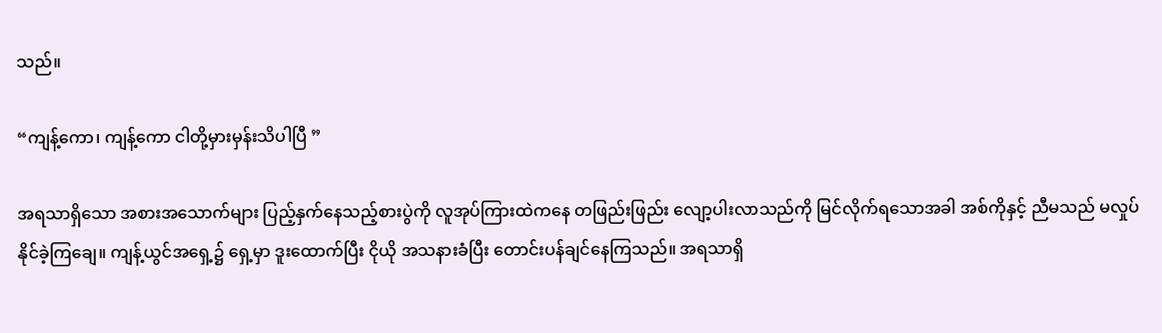သည်။

“ကျန့်ကော၊ ကျန့်ကော ငါတို့မှားမှန်းသိပါပြီ ”

အရသာရှိသော အစားအသောက်များ ပြည့်နှက်နေသည့်စားပွဲကို လူအုပ်ကြားထဲကနေ တဖြည်းဖြည်း လျော့ပါးလာသည်ကို မြင်လိုက်ရသောအခါ အစ်ကိုနှင့် ညီမသည် မလှုပ်နိုင်ခဲ့ကြချေ။ ကျန့်ယွင်အရှေ့၌ ရှေ့မှာ ဒူးထောက်ပြီး ငိုယို အသနားခံပြီး တောင်းပန်ချင်နေကြသည်။ အရသာရှိ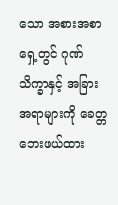သော အစားအစာရှေ့တွင် ဂုဏ်သိက္ခာနှင့် အခြားအရာများကို ခေတ္တဘေးဖယ်ထား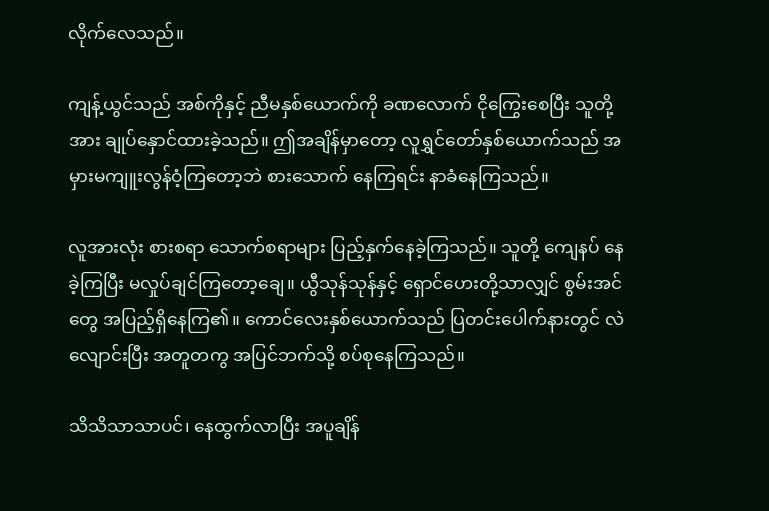လိုက်လေသည်။

ကျန့်ယွင်သည် အစ်ကိုနှင့် ညီမနှစ်ယောက်ကို ခဏလောက် ငိုကြွေးစေပြီး သူတို့အား ချုပ်နှောင်ထားခဲ့သည်။ ဤအချိန်မှာတော့ လူရွှင်တော်နှစ်ယောက်သည် အမှားမကျူးလွန်ဝံ့ကြတော့ဘဲ စားသောက် နေကြရင်း နာခံနေကြသည်။

လူအားလုံး စားစရာ သောက်စရာများ ပြည့်နှက်နေခဲ့ကြသည်။ သူတို့ ကျေနပ် နေခဲ့ကြပြီး မလှုပ်ချင်ကြတော့ချေ။ ယွီသုန်သုန်နှင့် ရှောင်ဟေးတို့သာလျှင် စွမ်းအင်တွေ အပြည့်ရှိ‌နေကြ၏။ ကောင်လေးနှစ်ယောက်သည် ပြတင်းပေါက်နားတွင် လဲလျောင်းပြီး အတူတကွ အပြင်ဘက်သို့ စပ်စုနေကြသည်။

သိသိသာသာပင်၊ နေထွက်လာပြီး အပူချိန်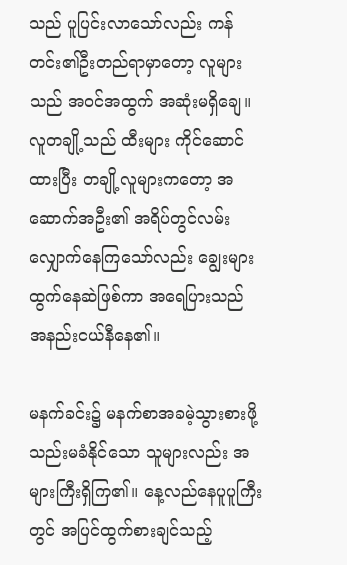သည် ပူပြင်းလာသော်လည်း ကန်တင်း၏ဦးတည်ရာမှာတော့ လူများသည် အဝင်အထွက် အဆုံးမရှိချေ။ လူတချို့သည် ထီးများ ကိုင်ဆောင်ထားပြီး တချို့လူများကတော့ အဆောက်အဦး၏ အရိပ်‌တွင်လမ်းလျှောက်နေကြသော်လည်း ချွေးများထွက်နေဆဲဖြစ်ကာ အရေပြားသည် အနည်းငယ်နီနေ၏။

မနက်ခင်း၌ မနက်စာအခမဲ့သွားစားဖို့ သည်းမခံနိုင်သော သူများလည်း အများကြီးရှိကြ၏။ နေ့လည်နေပူပူကြီးတွင် အပြင်ထွက်စားချင်သည့်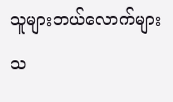သူများဘယ်လောက်များသ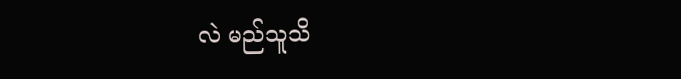လဲ မည်သူသိ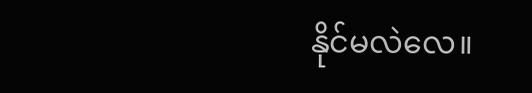နိုင်မလဲလေ။